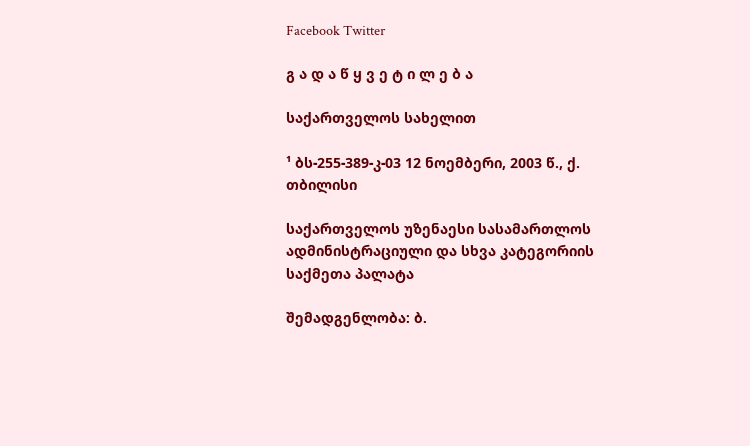Facebook Twitter

გ ა დ ა წ ყ ვ ე ტ ი ლ ე ბ ა

საქართველოს სახელით

¹ ბს-255-389-კ-03 12 ნოემბერი, 2003 წ., ქ. თბილისი

საქართველოს უზენაესი სასამართლოს ადმინისტრაციული და სხვა კატეგორიის საქმეთა პალატა

შემადგენლობა: ბ.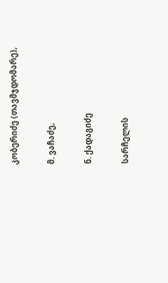კობერიძე (თავმჯდომარე),

მ. ვაჩაძე,

ნ. ქადაგიძე

სარჩელის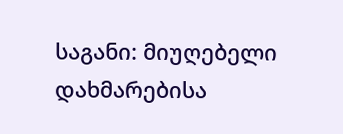საგანი: მიუღებელი დახმარებისა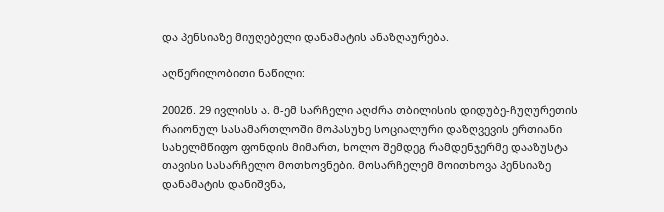და პენსიაზე მიუღებელი დანამატის ანაზღაურება.

აღწერილობითი ნაწილი:

2002წ. 29 ივლისს ა. მ-ემ სარჩელი აღძრა თბილისის დიდუბე-ჩუღურეთის რაიონულ სასამართლოში მოპასუხე სოციალური დაზღვევის ერთიანი სახელმწიფო ფონდის მიმართ, ხოლო შემდეგ რამდენჯერმე დააზუსტა თავისი სასარჩელო მოთხოვნები. მოსარჩელემ მოითხოვა პენსიაზე დანამატის დანიშვნა,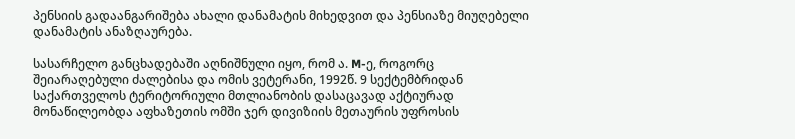პენსიის გადაანგარიშება ახალი დანამატის მიხედვით და პენსიაზე მიუღებელი დანამატის ანაზღაურება.

სასარჩელო განცხადებაში აღნიშნული იყო, რომ ა. M-ე, როგორც შეიარაღებული ძალებისა და ომის ვეტერანი, 1992წ. 9 სექტემბრიდან საქართველოს ტერიტორიული მთლიანობის დასაცავად აქტიურად მონაწილეობდა აფხაზეთის ომში ჯერ დივიზიის მეთაურის უფროსის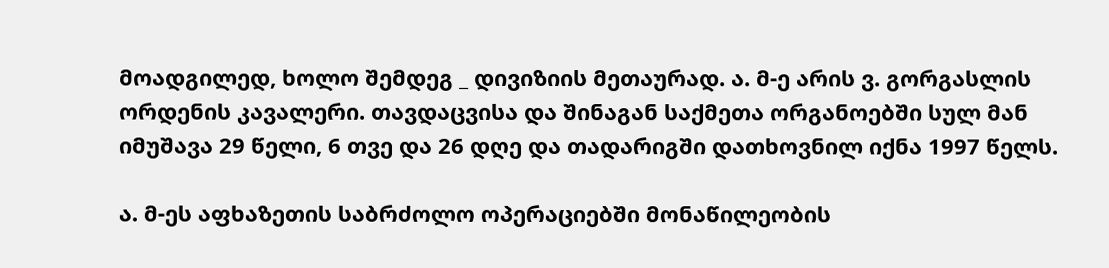მოადგილედ, ხოლო შემდეგ _ დივიზიის მეთაურად. ა. მ-ე არის ვ. გორგასლის ორდენის კავალერი. თავდაცვისა და შინაგან საქმეთა ორგანოებში სულ მან იმუშავა 29 წელი, 6 თვე და 26 დღე და თადარიგში დათხოვნილ იქნა 1997 წელს.

ა. მ-ეს აფხაზეთის საბრძოლო ოპერაციებში მონაწილეობის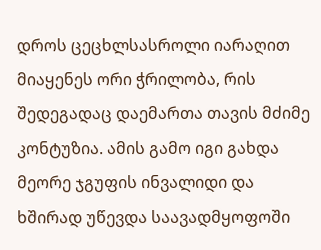დროს ცეცხლსასროლი იარაღით მიაყენეს ორი ჭრილობა, რის შედეგადაც დაემართა თავის მძიმე კონტუზია. ამის გამო იგი გახდა მეორე ჯგუფის ინვალიდი და ხშირად უწევდა საავადმყოფოში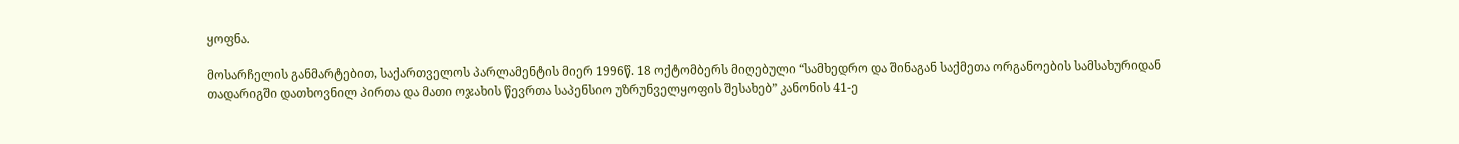ყოფნა.

მოსარჩელის განმარტებით, საქართველოს პარლამენტის მიერ 1996წ. 18 ოქტომბერს მიღებული “სამხედრო და შინაგან საქმეთა ორგანოების სამსახურიდან თადარიგში დათხოვნილ პირთა და მათი ოჯახის წევრთა საპენსიო უზრუნველყოფის შესახებ” კანონის 41-ე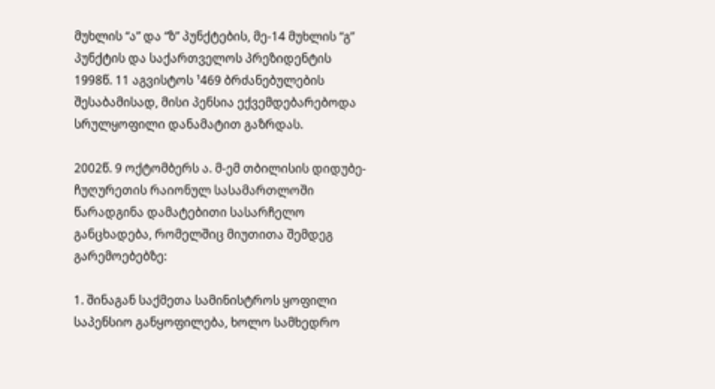მუხლის “ა” და “ზ” პუნქტების, მე-14 მუხლის “გ” პუნქტის და საქართველოს პრეზიდენტის 1998წ. 11 აგვისტოს ¹469 ბრძანებულების შესაბამისად, მისი პენსია ექვემდებარებოდა სრულყოფილი დანამატით გაზრდას.

2002წ. 9 ოქტომბერს ა. მ-ემ თბილისის დიდუბე-ჩუღურეთის რაიონულ სასამართლოში წარადგინა დამატებითი სასარჩელო განცხადება, რომელშიც მიუთითა შემდეგ გარემოებებზე:

1. შინაგან საქმეთა სამინისტროს ყოფილი საპენსიო განყოფილება, ხოლო სამხედრო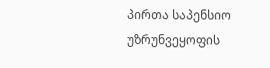პირთა საპენსიო უზრუნვეყოფის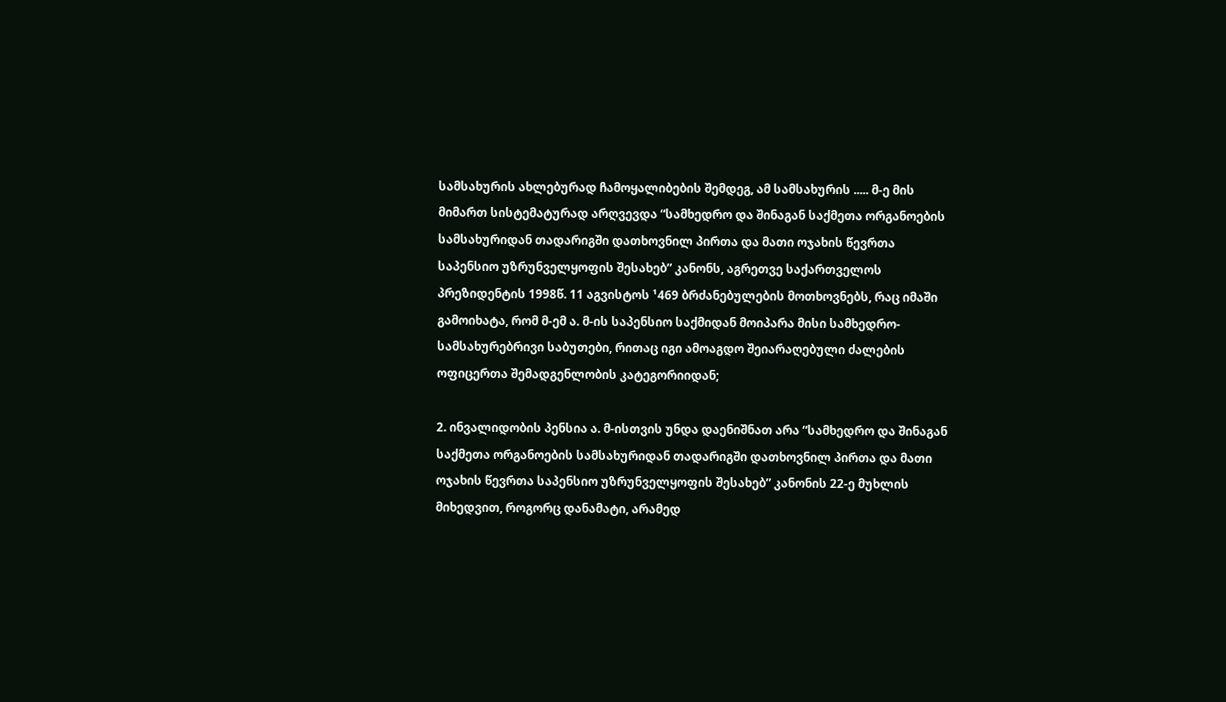სამსახურის ახლებურად ჩამოყალიბების შემდეგ, ამ სამსახურის ..... მ-ე მის მიმართ სისტემატურად არღვევდა “სამხედრო და შინაგან საქმეთა ორგანოების სამსახურიდან თადარიგში დათხოვნილ პირთა და მათი ოჯახის წევრთა საპენსიო უზრუნველყოფის შესახებ” კანონს, აგრეთვე საქართველოს პრეზიდენტის 1998წ. 11 აგვისტოს ¹469 ბრძანებულების მოთხოვნებს, რაც იმაში გამოიხატა, რომ მ-ემ ა. მ-ის საპენსიო საქმიდან მოიპარა მისი სამხედრო-სამსახურებრივი საბუთები, რითაც იგი ამოაგდო შეიარაღებული ძალების ოფიცერთა შემადგენლობის კატეგორიიდან;

2. ინვალიდობის პენსია ა. მ-ისთვის უნდა დაენიშნათ არა “სამხედრო და შინაგან საქმეთა ორგანოების სამსახურიდან თადარიგში დათხოვნილ პირთა და მათი ოჯახის წევრთა საპენსიო უზრუნველყოფის შესახებ” კანონის 22-ე მუხლის მიხედვით, როგორც დანამატი, არამედ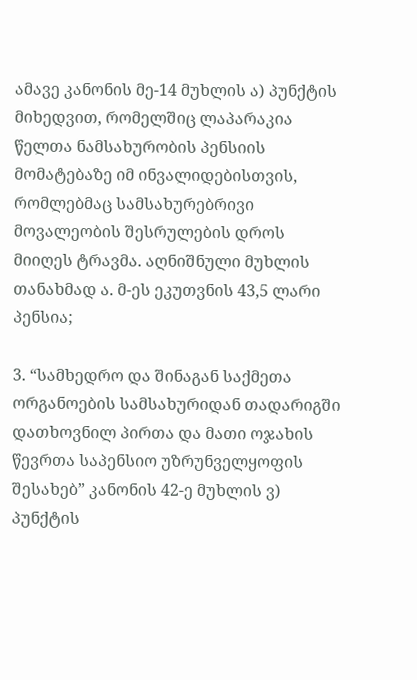ამავე კანონის მე-14 მუხლის ა) პუნქტის მიხედვით, რომელშიც ლაპარაკია წელთა ნამსახურობის პენსიის მომატებაზე იმ ინვალიდებისთვის, რომლებმაც სამსახურებრივი მოვალეობის შესრულების დროს მიიღეს ტრავმა. აღნიშნული მუხლის თანახმად ა. მ-ეს ეკუთვნის 43,5 ლარი პენსია;

3. “სამხედრო და შინაგან საქმეთა ორგანოების სამსახურიდან თადარიგში დათხოვნილ პირთა და მათი ოჯახის წევრთა საპენსიო უზრუნველყოფის შესახებ” კანონის 42-ე მუხლის ვ) პუნქტის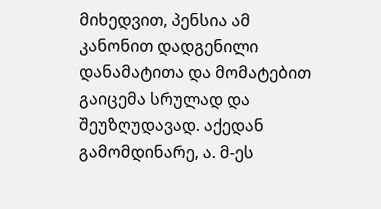მიხედვით, პენსია ამ კანონით დადგენილი დანამატითა და მომატებით გაიცემა სრულად და შეუზღუდავად. აქედან გამომდინარე, ა. მ-ეს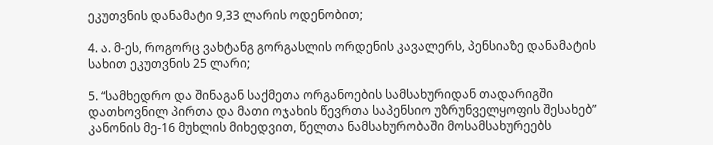ეკუთვნის დანამატი 9,33 ლარის ოდენობით;

4. ა. მ-ეს, როგორც ვახტანგ გორგასლის ორდენის კავალერს, პენსიაზე დანამატის სახით ეკუთვნის 25 ლარი;

5. “სამხედრო და შინაგან საქმეთა ორგანოების სამსახურიდან თადარიგში დათხოვნილ პირთა და მათი ოჯახის წევრთა საპენსიო უზრუნველყოფის შესახებ” კანონის მე-16 მუხლის მიხედვით, წელთა ნამსახურობაში მოსამსახურეებს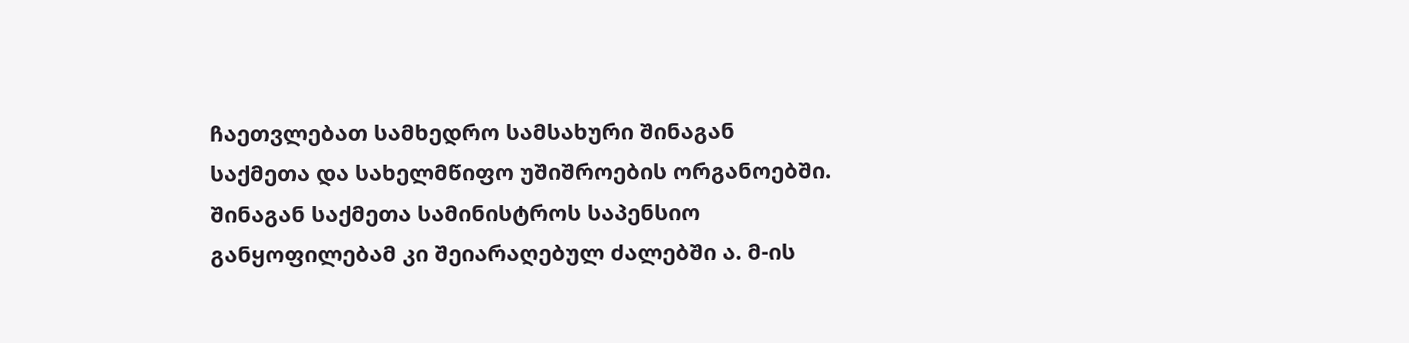ჩაეთვლებათ სამხედრო სამსახური შინაგან საქმეთა და სახელმწიფო უშიშროების ორგანოებში. შინაგან საქმეთა სამინისტროს საპენსიო განყოფილებამ კი შეიარაღებულ ძალებში ა. მ-ის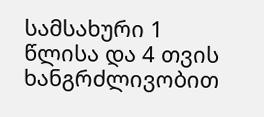სამსახური 1 წლისა და 4 თვის ხანგრძლივობით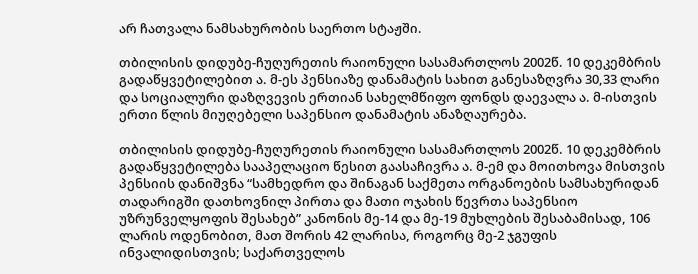არ ჩათვალა ნამსახურობის საერთო სტაჟში.

თბილისის დიდუბე-ჩუღურეთის რაიონული სასამართლოს 2002წ. 10 დეკემბრის გადაწყვეტილებით ა. მ-ეს პენსიაზე დანამატის სახით განესაზღვრა 30,33 ლარი და სოციალური დაზღვევის ერთიან სახელმწიფო ფონდს დაევალა ა. მ-ისთვის ერთი წლის მიუღებელი საპენსიო დანამატის ანაზღაურება.

თბილისის დიდუბე-ჩუღურეთის რაიონული სასამართლოს 2002წ. 10 დეკემბრის გადაწყვეტილება სააპელაციო წესით გაასაჩივრა ა. მ-ემ და მოითხოვა მისთვის პენსიის დანიშვნა “სამხედრო და შინაგან საქმეთა ორგანოების სამსახურიდან თადარიგში დათხოვნილ პირთა და მათი ოჯახის წევრთა საპენსიო უზრუნველყოფის შესახებ” კანონის მე-14 და მე-19 მუხლების შესაბამისად, 106 ლარის ოდენობით, მათ შორის 42 ლარისა, როგორც მე-2 ჯგუფის ინვალიდისთვის; საქართველოს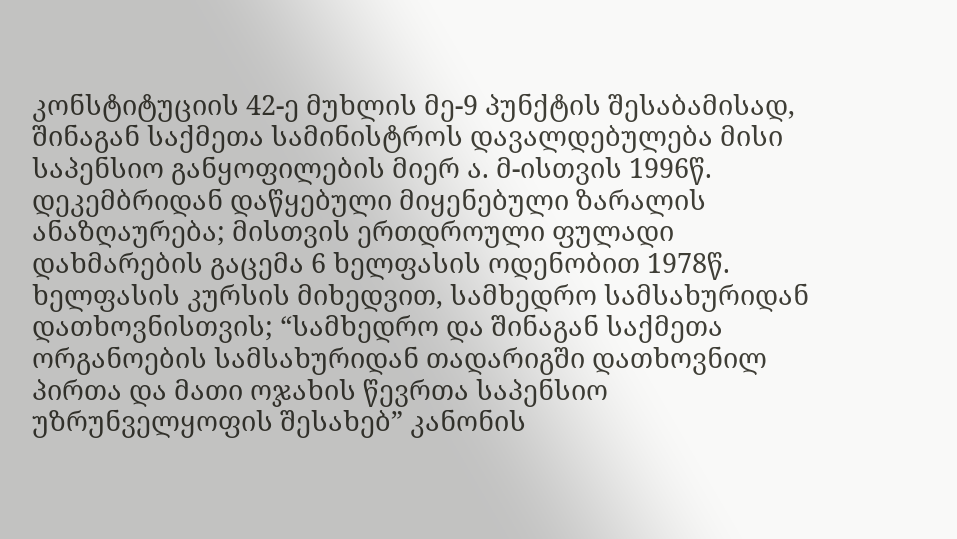კონსტიტუციის 42-ე მუხლის მე-9 პუნქტის შესაბამისად, შინაგან საქმეთა სამინისტროს დავალდებულება მისი საპენსიო განყოფილების მიერ ა. მ-ისთვის 1996წ. დეკემბრიდან დაწყებული მიყენებული ზარალის ანაზღაურება; მისთვის ერთდროული ფულადი დახმარების გაცემა 6 ხელფასის ოდენობით 1978წ. ხელფასის კურსის მიხედვით, სამხედრო სამსახურიდან დათხოვნისთვის; “სამხედრო და შინაგან საქმეთა ორგანოების სამსახურიდან თადარიგში დათხოვნილ პირთა და მათი ოჯახის წევრთა საპენსიო უზრუნველყოფის შესახებ” კანონის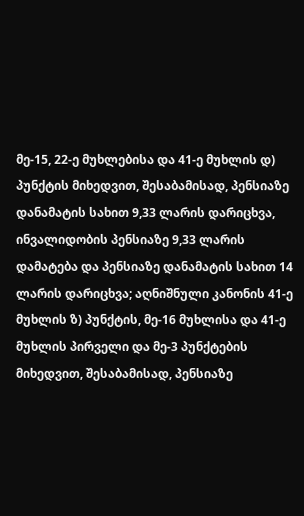მე-15, 22-ე მუხლებისა და 41-ე მუხლის დ) პუნქტის მიხედვით, შესაბამისად, პენსიაზე დანამატის სახით 9,33 ლარის დარიცხვა, ინვალიდობის პენსიაზე 9,33 ლარის დამატება და პენსიაზე დანამატის სახით 14 ლარის დარიცხვა; აღნიშნული კანონის 41-ე მუხლის ზ) პუნქტის, მე-16 მუხლისა და 41-ე მუხლის პირველი და მე-3 პუნქტების მიხედვით, შესაბამისად, პენსიაზე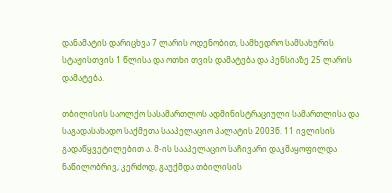დანამატის დარიცხვა 7 ლარის ოდენობით, სამხედრო სამსახურის სტაჟისთვის 1 წლისა და ოთხი თვის დამატება და პენსიაზე 25 ლარის დამატება.

თბილისის საოლქო სასამართლოს ადმინისტრაციული სამართლისა და საგადასახადო საქმეთა სააპელაციო პალატის 2003წ. 11 ივლისის გადაწყვეტილებით ა. მ-ის სააპელაციო საჩივარი დაკმაყოფილდა ნაწილობრივ, კერძოდ, გაუქმდა თბილისის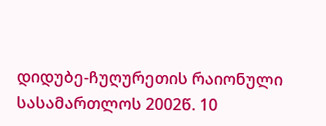დიდუბე-ჩუღურეთის რაიონული სასამართლოს 2002წ. 10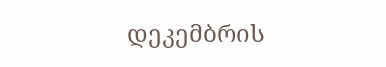დეკემბრის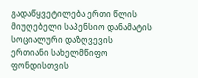გადაწყვეტილება ერთი წლის მიუღებელი საპენსიო დანამატის სოციალური დაზღვევის ერთიანი სახელმწიფო ფონდისთვის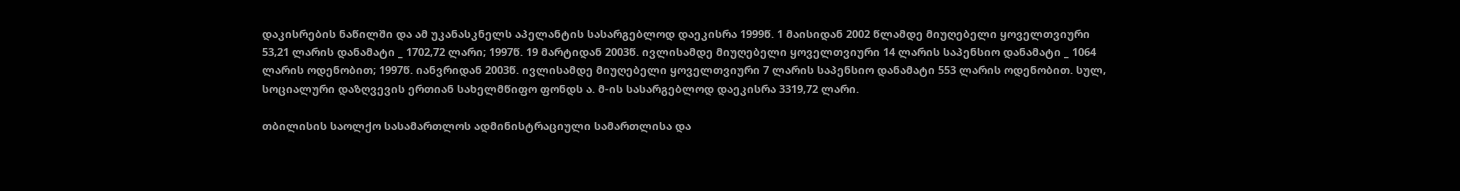დაკისრების ნაწილში და ამ უკანასკნელს აპელანტის სასარგებლოდ დაეკისრა 1999წ. 1 მაისიდან 2002 წლამდე მიუღებელი ყოველთვიური 53,21 ლარის დანამატი _ 1702,72 ლარი; 1997წ. 19 მარტიდან 2003წ. ივლისამდე მიუღებელი ყოველთვიური 14 ლარის საპენსიო დანამატი _ 1064 ლარის ოდენობით; 1997წ. იანვრიდან 2003წ. ივლისამდე მიუღებელი ყოველთვიური 7 ლარის საპენსიო დანამატი 553 ლარის ოდენობით. სულ, სოციალური დაზღვევის ერთიან სახელმწიფო ფონდს ა. მ-ის სასარგებლოდ დაეკისრა 3319,72 ლარი.

თბილისის საოლქო სასამართლოს ადმინისტრაციული სამართლისა და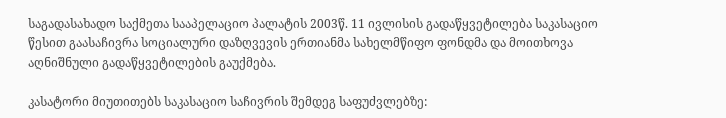საგადასახადო საქმეთა სააპელაციო პალატის 2003წ. 11 ივლისის გადაწყვეტილება საკასაციო წესით გაასაჩივრა სოციალური დაზღვევის ერთიანმა სახელმწიფო ფონდმა და მოითხოვა აღნიშნული გადაწყვეტილების გაუქმება.

კასატორი მიუთითებს საკასაციო საჩივრის შემდეგ საფუძვლებზე: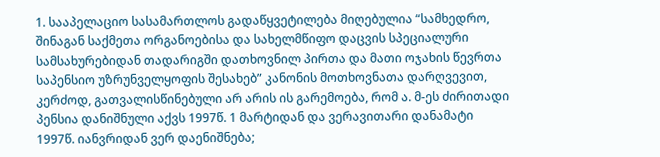1. სააპელაციო სასამართლოს გადაწყვეტილება მიღებულია “სამხედრო, შინაგან საქმეთა ორგანოებისა და სახელმწიფო დაცვის სპეციალური სამსახურებიდან თადარიგში დათხოვნილ პირთა და მათი ოჯახის წევრთა საპენსიო უზრუნველყოფის შესახებ” კანონის მოთხოვნათა დარღვევით, კერძოდ, გათვალისწინებული არ არის ის გარემოება, რომ ა. მ-ეს ძირითადი პენსია დანიშნული აქვს 1997წ. 1 მარტიდან და ვერავითარი დანამატი 1997წ. იანვრიდან ვერ დაენიშნება;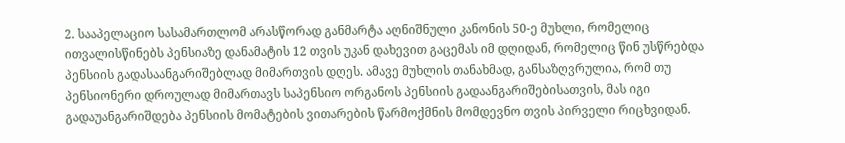2. სააპელაციო სასამართლომ არასწორად განმარტა აღნიშნული კანონის 50-ე მუხლი, რომელიც ითვალისწინებს პენსიაზე დანამატის 12 თვის უკან დახევით გაცემას იმ დღიდან, რომელიც წინ უსწრებდა პენსიის გადასაანგარიშებლად მიმართვის დღეს. ამავე მუხლის თანახმად, განსაზღვრულია, რომ თუ პენსიონერი დროულად მიმართავს საპენსიო ორგანოს პენსიის გადაანგარიშებისათვის, მას იგი გადაუანგარიშდება პენსიის მომატების ვითარების წარმოქმნის მომდევნო თვის პირველი რიცხვიდან.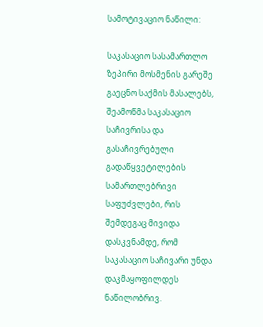სამოტივაციო ნაწილი:

საკასაციო სასამართლო ზეპირი მოსმენის გარეშე გაეცნო საქმის მასალებს, შეამოწმა საკასაციო საჩივრისა და გასაჩივრებული გადაწყვეტილების სამართლებრივი საფუძვლები, რის შემდეგაც მივიდა დასკვნამდე, რომ საკასაციო საჩივარი უნდა დაკმაყოფილდეს ნაწილობრივ.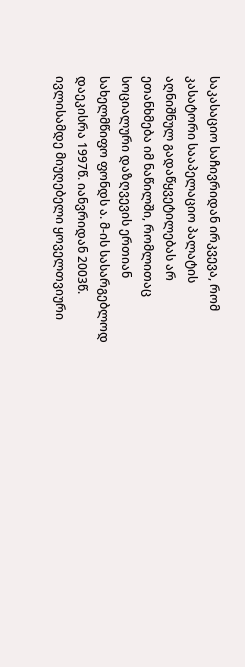საკასაციო საჩივრიდან ირკვევა, რომ კასატორი სააპელაციო პალატის აღნიშნულ გადაწყვეტილებას არ ეთანხმება იმ ნაწილში, რომლითაც სოციალური დაზღვევის ერთიან სახელმწიფო ფონდს ა. მ-ის სასარგებლოდ დაეკისრა 1997წ. იანვრიდან 2003წ. ივლისამდე მიუღებელი ყოველთვიური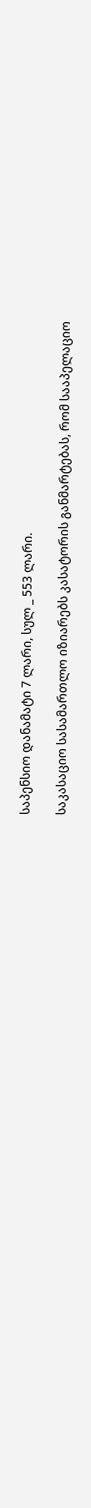საპენსიო დანამატი 7 ლარი, სულ _ 553 ლარი.

საკასაციო სასამართლო იზიარებს კასატორის განმარტებას, რომ სააპელაციო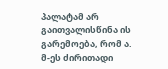პალატამ არ გაითვალისწინა ის გარემოება, რომ ა. მ-ეს ძირითადი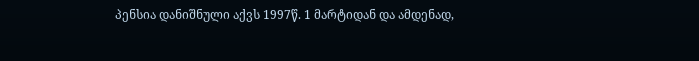პენსია დანიშნული აქვს 1997წ. 1 მარტიდან და ამდენად,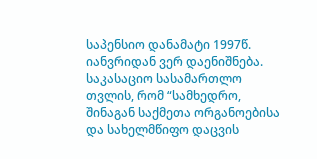საპენსიო დანამატი 1997წ. იანვრიდან ვერ დაენიშნება. საკასაციო სასამართლო თვლის, რომ “სამხედრო, შინაგან საქმეთა ორგანოებისა და სახელმწიფო დაცვის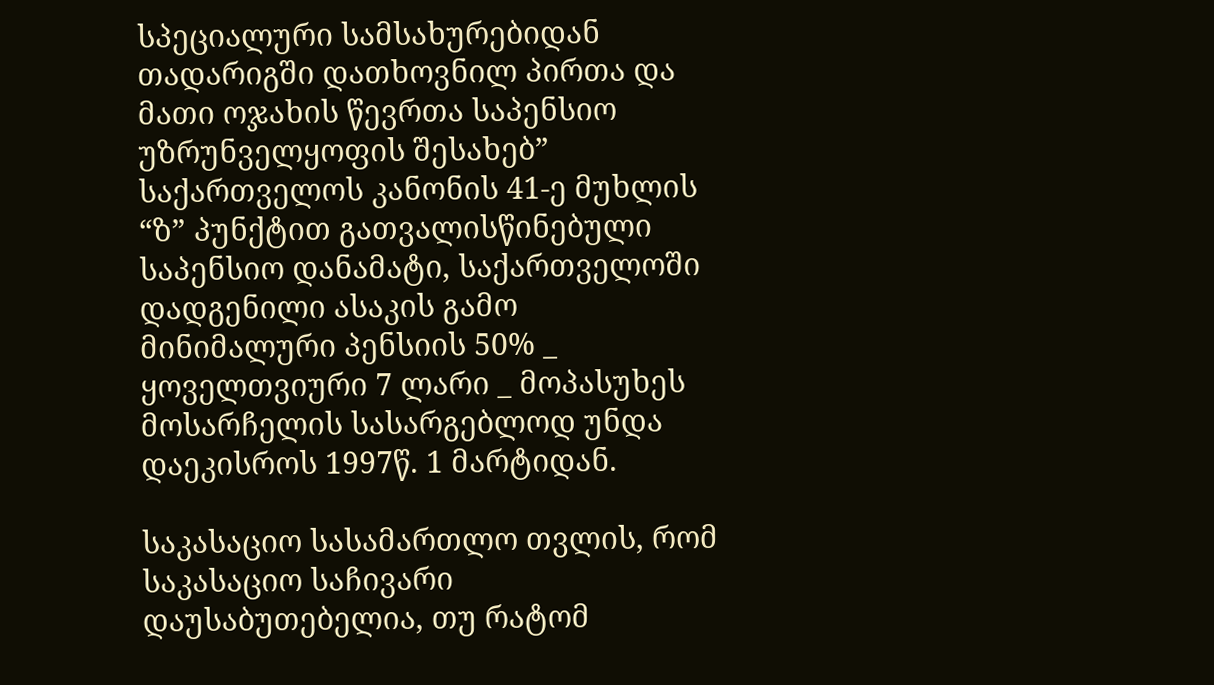სპეციალური სამსახურებიდან თადარიგში დათხოვნილ პირთა და მათი ოჯახის წევრთა საპენსიო უზრუნველყოფის შესახებ” საქართველოს კანონის 41-ე მუხლის “ზ” პუნქტით გათვალისწინებული საპენსიო დანამატი, საქართველოში დადგენილი ასაკის გამო მინიმალური პენსიის 50% _ ყოველთვიური 7 ლარი _ მოპასუხეს მოსარჩელის სასარგებლოდ უნდა დაეკისროს 1997წ. 1 მარტიდან.

საკასაციო სასამართლო თვლის, რომ საკასაციო საჩივარი დაუსაბუთებელია, თუ რატომ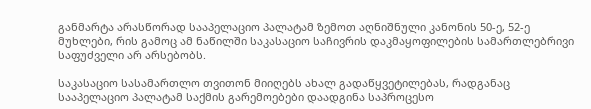განმარტა არასწორად სააპელაციო პალატამ ზემოთ აღნიშნული კანონის 50-ე, 52-ე მუხლები, რის გამოც ამ ნაწილში საკასაციო საჩივრის დაკმაყოფილების სამართლებრივი საფუძველი არ არსებობს.

საკასაციო სასამართლო თვითონ მიიღებს ახალ გადაწყვეტილებას, რადგანაც სააპელაციო პალატამ საქმის გარემოებები დაადგინა საპროცესო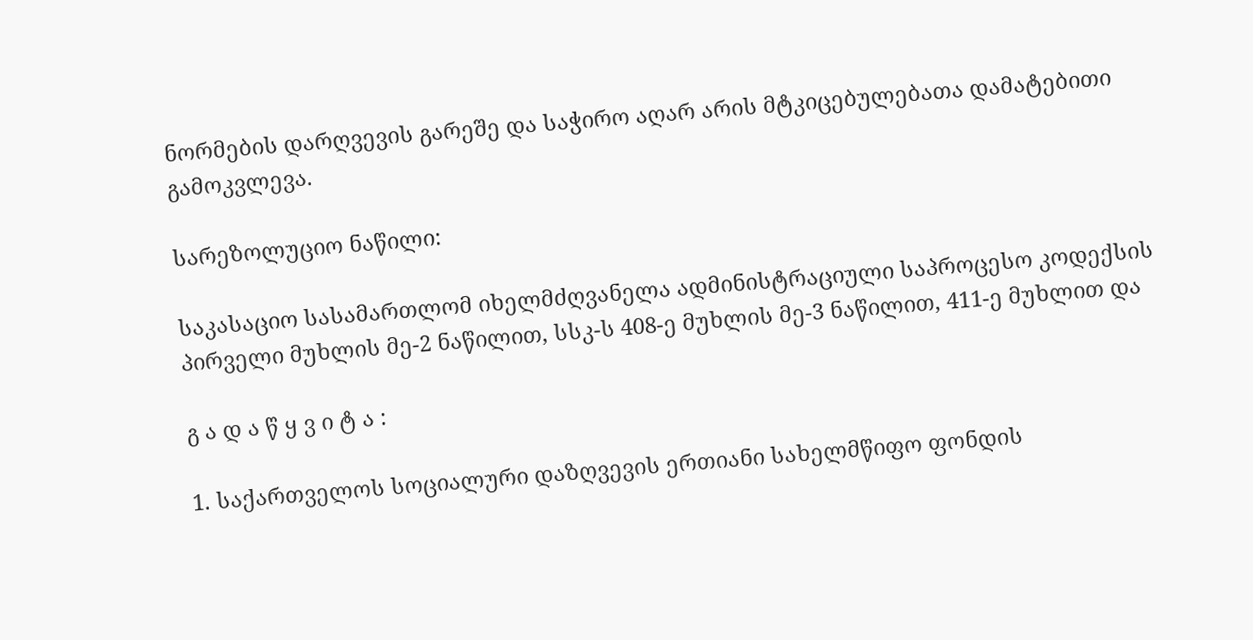ნორმების დარღვევის გარეშე და საჭირო აღარ არის მტკიცებულებათა დამატებითი გამოკვლევა.

სარეზოლუციო ნაწილი:

საკასაციო სასამართლომ იხელმძღვანელა ადმინისტრაციული საპროცესო კოდექსის პირველი მუხლის მე-2 ნაწილით, სსკ-ს 408-ე მუხლის მე-3 ნაწილით, 411-ე მუხლით და

გ ა დ ა წ ყ ვ ი ტ ა :

1. საქართველოს სოციალური დაზღვევის ერთიანი სახელმწიფო ფონდის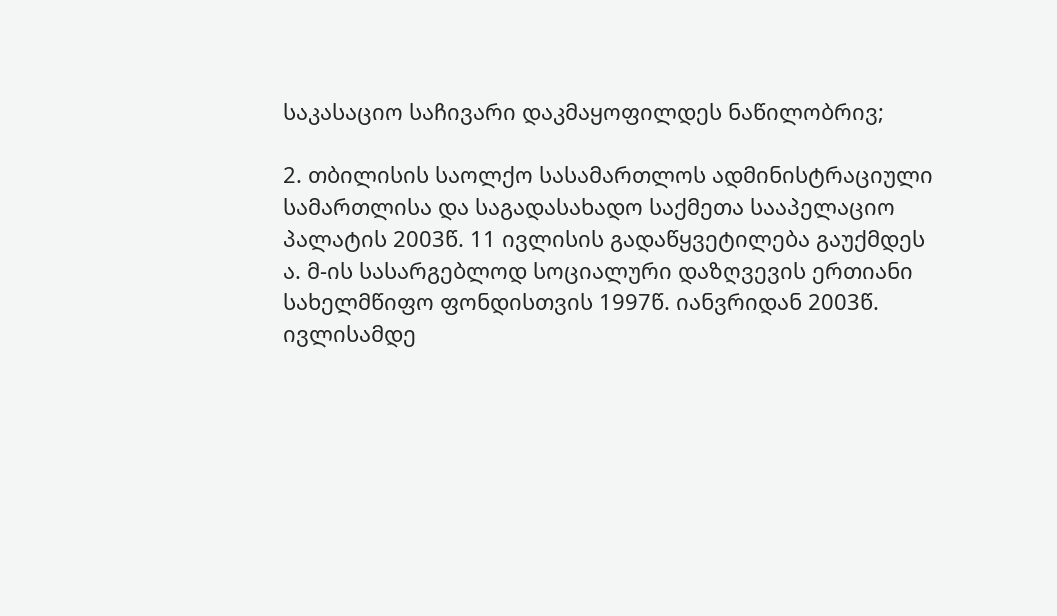საკასაციო საჩივარი დაკმაყოფილდეს ნაწილობრივ;

2. თბილისის საოლქო სასამართლოს ადმინისტრაციული სამართლისა და საგადასახადო საქმეთა სააპელაციო პალატის 2003წ. 11 ივლისის გადაწყვეტილება გაუქმდეს ა. მ-ის სასარგებლოდ სოციალური დაზღვევის ერთიანი სახელმწიფო ფონდისთვის 1997წ. იანვრიდან 2003წ. ივლისამდე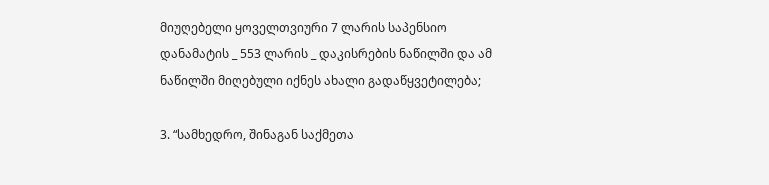მიუღებელი ყოველთვიური 7 ლარის საპენსიო დანამატის _ 553 ლარის _ დაკისრების ნაწილში და ამ ნაწილში მიღებული იქნეს ახალი გადაწყვეტილება;

3. “სამხედრო, შინაგან საქმეთა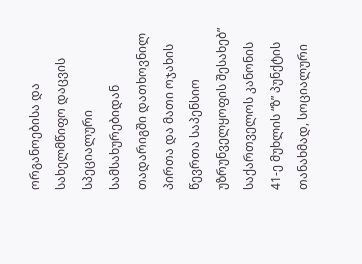ორგანოებისა და სახელმწიფო დაცვის სპეციალური სამსახურებიდან თადარიგში დათხოვნილ პირთა და მათი ოჯახის წევრთა საპენსიო უზრუნველყოფის შესახებ” საქართველოს კანონის 41-ე მუხლის “ზ” პუნქტის თანახმად, სოციალური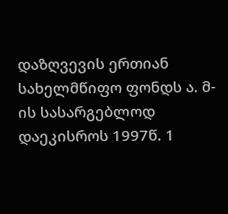დაზღვევის ერთიან სახელმწიფო ფონდს ა. მ-ის სასარგებლოდ დაეკისროს 1997წ. 1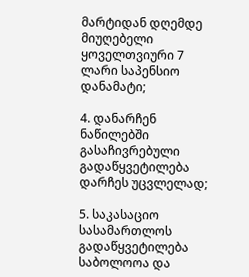მარტიდან დღემდე მიუღებელი ყოველთვიური 7 ლარი საპენსიო დანამატი;

4. დანარჩენ ნაწილებში გასაჩივრებული გადაწყვეტილება დარჩეს უცვლელად;

5. საკასაციო სასამართლოს გადაწყვეტილება საბოლოოა და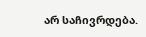არ საჩივრდება.